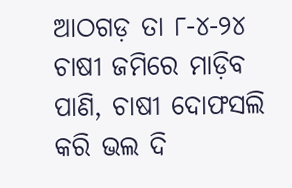ଆଠଗଡ଼ ତା ୮-୪-୨୪ ଚାଷୀ ଜମିରେ ମାଡ଼ିବ ପାଣି, ଚାଷୀ ଦୋଫସଲି କରି ଭଲ ଦି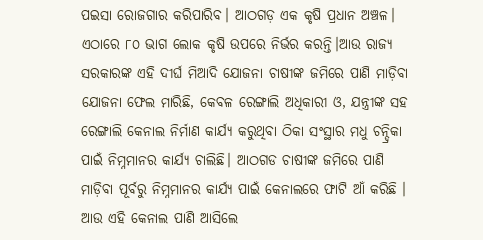ପଇସା ରୋଜଗାର କରିପାରିବ। ଆଠଗଡ଼ ଏକ କୃଷି ପ୍ରଧାନ ଅଞ୍ଚଳ। ଏଠାରେ ୮୦ ଭାଗ ଲୋକ କୃଷି ଉପରେ ନିର୍ଭର କରନ୍ତି।ଆଉ ରାଜ୍ୟ ସରକାରଙ୍କ ଏହି ଦୀର୍ଘ ମିଆଦି ଯୋଜନା ଚାଷୀଙ୍କ ଜମିରେ ପାଣି ମାଡ଼ିବା ଯୋଜନା ଫେଲ ମାରିଛି, କେବଳ ରେଙ୍ଗାଲି ଅଧିକାରୀ ଓ, ଯନ୍ତ୍ରୀଙ୍କ ସହ ରେଙ୍ଗାଲି କେନାଲ ନିର୍ମାଣ କାର୍ଯ୍ୟ କରୁଥିବା ଠିକା ସଂସ୍ଥାର ମଧୁ ଚନ୍ଦ୍ରିକା ପାଇଁ ନିମ୍ନମାନର କାର୍ଯ୍ୟ ଚାଲିଛି। ଆଠଗଡ ଚାଷୀଙ୍କ ଜମିରେ ପାଣି ମାଡ଼ିବା ପୂର୍ବରୁ ନିମ୍ନମାନର କାର୍ଯ୍ୟ ପାଇଁ କେନାଲରେ ଫାଟି ଆଁ କରିଛି । ଆଉ ଏହି କେନାଲ ପାଣି ଆସିଲେ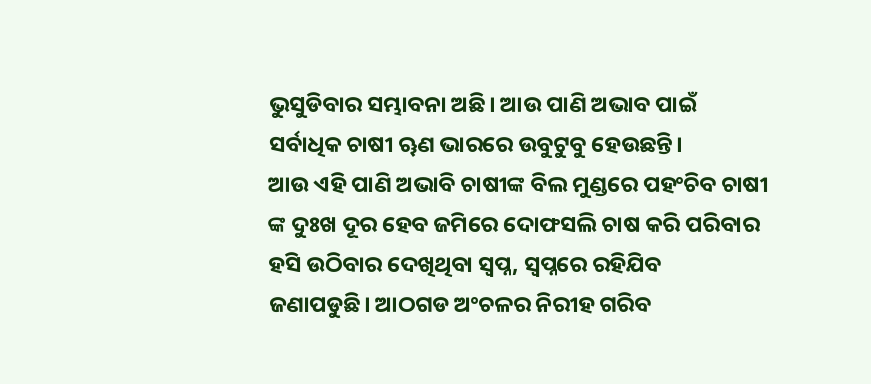ଭୁସୁଡିବାର ସମ୍ଭାବନା ଅଛି। ଆଉ ପାଣି ଅଭାବ ପାଇଁ ସର୍ବାଧିକ ଚାଷୀ ୠଣ ଭାରରେ ଉବୁଟୁବୁ ହେଉଛନ୍ତି।
ଆଉ ଏହି ପାଣି ଅଭାବି ଚାଷୀଙ୍କ ବିଲ ମୁଣ୍ଡରେ ପହଂଚିବ ଚାଷୀ ଙ୍କ ଦୁଃଖ ଦୂର ହେବ ଜମିରେ ଦୋଫସଲି ଚାଷ କରି ପରିବାର ହସି ଉଠିବାର ଦେଖିଥିବା ସ୍ବପ୍ନ, ସ୍ବପ୍ନରେ ରହିଯିବ ଜଣାପଡୁଛି। ଆଠଗଡ ଅଂଚଳର ନିରୀହ ଗରିବ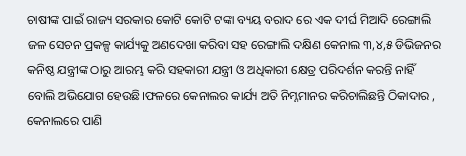ଚାଷୀଙ୍କ ପାଇଁ ରାଜ୍ୟ ସରକାର କୋଟି କୋଟି ଟଙ୍କା ବ୍ୟୟ ବରାଦ ରେ ଏକ ଦୀର୍ଘ ମିଆଦି ରେଙ୍ଗାଲି ଜଳ ସେଚନ ପ୍ରକଳ୍ପ କାର୍ଯ୍ୟକୁ ଅଣଦେଖା କରିବା ସହ ରେଙ୍ଗାଲି ଦକ୍ଷିଣ କେନାଲ ୩,୪,୫ ଡିଭିଜନର କନିଷ୍ଠ ଯନ୍ତ୍ରୀଙ୍କ ଠାରୁ ଆରମ୍ଭ କରି ସହକାରୀ ଯନ୍ତ୍ରୀ ଓ ଅଧିକାରୀ କ୍ଷେତ୍ର ପରିଦର୍ଶନ କରନ୍ତି ନାହିଁ ବୋଲି ଅଭିଯୋଗ ହେଉଛି।ଫଳରେ କେନାଲର କାର୍ଯ୍ୟ ଅତି ନିମ୍ନମାନର କରିଚାଲିଛନ୍ତି ଠିକାଦାର , କେନାଲରେ ପାଣି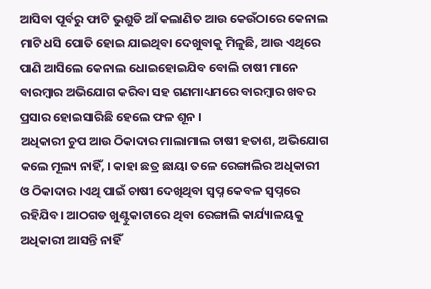ଆସିବା ପୂର୍ବରୁ ଫାଟି ଭୁଶୁଡି ଆଁ କଲାଣିତ ଆଉ କେଉଁଠାରେ କେନାଲ ମାଟି ଧସି ପୋତି ହୋଇ ଯାଇଥିବା ଦେଖୁବାକୁ ମିଳୁଛି, ଆଉ ଏଥିରେ ପାଣି ଆସିଲେ କେନାଲ ଧୋଇହୋଇଯିବ ବୋଲି ଚାଷୀ ମାନେ ବାରମ୍ବାର ଅଭିଯୋଗ କରିବା ସହ ଗଣମାଧ୍ୟମରେ ବାରମ୍ବାର ଖବର ପ୍ରସାର ହୋଇସାରିଛି ହେଲେ ଫଳ ଶୂନ ।
ଅଧିକାରୀ ଚୁପ ଆଉ ଠିକାଦାର ମାଲାମାଲ ଚାଷୀ ହତାଶ, ଅଭିଯୋଗ କଲେ ମୂଲ୍ୟ ନାହିଁ, । କାହା ଛତ୍ର ଛାୟା ତଳେ ରେଙ୍ଗାଲିର ଅଧିକାରୀ ଓ ଠିକାଦାର ।ଏଥି ପାଇଁ ଚାଷୀ ଦେଖିଥିବା ସ୍ୱପ୍ନ କେବଳ ସ୍ୱପ୍ନରେ ରହିଯିବ। ଆଠଗଡ ଖୁଣ୍ଟୁକାଟାରେ ଥିବା ରେଙ୍ଗାଲି କାର୍ଯ୍ୟାଳୟକୁ ଅଧିକାରୀ ଆସନ୍ତି ନାହିଁ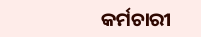କର୍ମଚାରୀ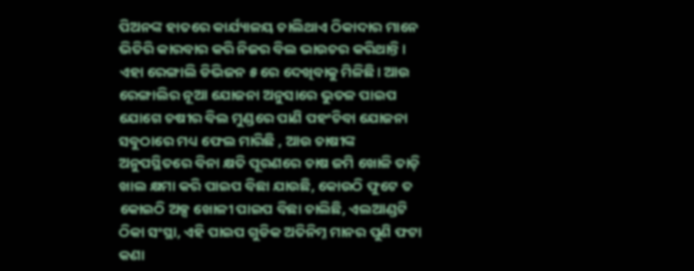ପିଅନଙ୍କ ହାତରେ କାର୍ଯ୍ୟାଳୟ ଚାଲିଥାଏ ଠିକାଦାର ମାନେ ଭିତିରି କାରବାର କରି ନିଜର ବିଲ ଭାଉଚର କରିଥାନ୍ତି। ଏହା ରେଙ୍ଗାଲି ଡିଭିଜନ ୫ ରେ ଦେଖିବାକୁ ମିଳିଛି। ଆଉ ରେଙ୍ଗାଲିର ନୂଆ ଯୋଜନା ଅନୁସାରେ ଭୁତଳ ପାଇପ ଯୋଗେ ଚଷୀର ବିଲ ମୁଣ୍ଡରେ ପାଣି ପହଂଚିବା ଯୋଜନା ସବୁଠାରେ ମଧ୍ୟ ଫେଲ ମାରିଛି , ଆଉ ଚାଷୀଙ୍କ ଅନୁପସ୍ଥିତରେ ବିନା କ୍ଷତି ପୂରଣରେ ଚାଷ ଜମି ଖୋଳି ତାଡ଼ି ଖାଲ କ୍ଷମା କରି ପାଇପ ବିଛା ଯାଉଛି, କୋଉଠି ଫୁଟେ ତ କୋଇଠି ଅଳ୍ପ ଖୋଳୀ ପାଇପ ବିଛା ଚାଲିଛି, ଏଲଆଣ୍ଡଟି ଠିକା ସଂସ୍ଥା, ଏହି ପାଇପ ଗୁଡିକ ଅତିନିମ୍ନ ମାନର ପୁଣି ଫଟା କଣା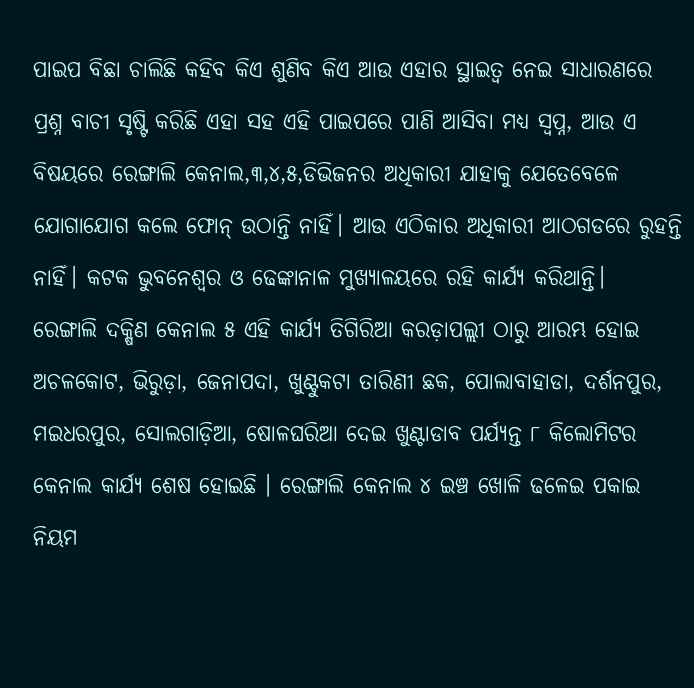ପାଇପ ବିଛା ଚାଲିଛି କହିବ କିଏ ଶୁଣିବ କିଏ ଆଉ ଏହାର ସ୍ଥାଇତ୍ୱ ନେଇ ସାଧାରଣରେ ପ୍ରଶ୍ନ ବାଚୀ ସୃଷ୍ଟି କରିଛି ଏହା ସହ ଏହି ପାଇପରେ ପାଣି ଆସିବା ମଧ୍ୟ ସ୍ୱପ୍ନ, ଆଉ ଏ ବିଷୟରେ ରେଙ୍ଗାଲି କେନାଲ,୩,୪,୫,ଡିଭିଜନର ଅଧିକାରୀ ଯାହାକୁ ଯେତେବେଳେ ଯୋଗାଯୋଗ କଲେ ଫୋନ୍ ଉଠାନ୍ତି ନାହିଁ। ଆଉ ଏଠିକାର ଅଧିକାରୀ ଆଠଗଡରେ ରୁହନ୍ତି ନାହିଁ। କଟକ ଭୁବନେଶ୍ୱର ଓ ଢେଙ୍କାନାଳ ମୁଖ୍ୟାଳୟରେ ରହି କାର୍ଯ୍ୟ କରିଥାନ୍ତି।
ରେଙ୍ଗାଲି ଦକ୍ଷିଣ କେନାଲ ୫ ଏହି କାର୍ଯ୍ୟ ତିଗିରିଆ କରଡ଼ାପଲ୍ଲୀ ଠାରୁ ଆରମ୍ଭ ହୋଇ ଅଚଳକୋଟ, ଭିରୁଡ଼ା, ଜେନାପଦା, ଖୁଣ୍ଟୁକଟା ତାରିଣୀ ଛକ, ପୋଲାବାହାଡା, ଦର୍ଶନପୁର, ମଇଧରପୁର, ସୋଲଗାଡ଼ିଆ, ଷୋଳଘରିଆ ଦେଇ ଖୁଣ୍ଟାଡାବ ପର୍ଯ୍ୟନ୍ତ ୮ କିଲୋମିଟର କେନାଲ କାର୍ଯ୍ୟ ଶେଷ ହୋଇଛି । ରେଙ୍ଗାଲି କେନାଲ ୪ ଇଞ୍ଚ ଖୋଳି ଢଳେଇ ପକାଇ ନିୟମ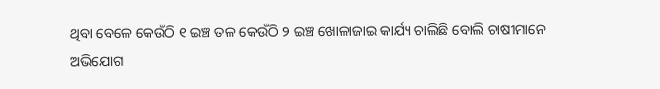ଥିବା ବେଳେ କେଉଁଠି ୧ ଇଞ୍ଚ ତଳ କେଉଁଠି ୨ ଇଞ୍ଚ ଖୋଳାଜାଇ କାର୍ଯ୍ୟ ଚାଲିଛି ବୋଲି ଚାଷୀମାନେ ଅଭିଯୋଗ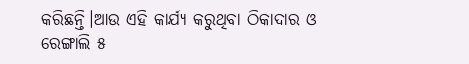କରିଛନ୍ତି।ଆଉ ଏହି କାର୍ଯ୍ୟ କରୁଥିବା ଠିକାଦାର ଓ ରେଙ୍ଗାଲି ୫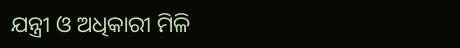ଯନ୍ତ୍ରୀ ଓ ଅଧିକାରୀ ମିଳି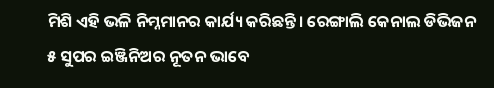ମିଶି ଏହି ଭଳି ନିମ୍ନମାନର କାର୍ଯ୍ୟ କରିଛନ୍ତି। ରେଙ୍ଗାଲି କେନାଲ ଡିଭିଜନ ୫ ସୁପର ଇଞ୍ଜିନିଅର ନୂତନ ଭାବେ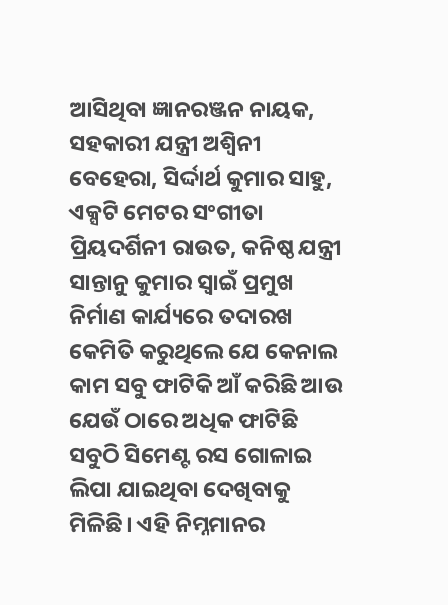ଆସିଥିବା ଜ୍ଞାନରଞ୍ଜନ ନାୟକ, ସହକାରୀ ଯନ୍ତ୍ରୀ ଅଶ୍ୱିନୀ ବେହେରା, ସିର୍ଦ୍ଦାର୍ଥ କୁମାର ସାହୁ, ଏକ୍ସଟି ମେଟର ସଂଗୀତା ପ୍ରିୟଦର୍ଶିନୀ ରାଉତ, କନିଷ୍ଠ ଯନ୍ତ୍ରୀ ସାନ୍ତାନୁ କୁମାର ସ୍ବାଇଁ ପ୍ରମୁଖ ନିର୍ମାଣ କାର୍ଯ୍ୟରେ ତଦାରଖ କେମିତି କରୁଥିଲେ ଯେ କେନାଲ କାମ ସବୁ ଫାଟିକି ଆଁ କରିଛି ଆଉ ଯେଉଁ ଠାରେ ଅଧିକ ଫାଟିଛି ସବୁଠି ସିମେଣ୍ଟ ରସ ଗୋଳାଇ ଲିପା ଯାଇଥିବା ଦେଖିବାକୁ ମିଳିଛି। ଏହି ନିମ୍ନମାନର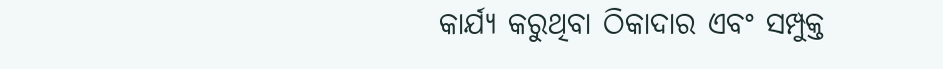କାର୍ଯ୍ୟ କରୁଥିବା ଠିକାଦାର ଏବଂ ସମ୍ପୁକ୍ତ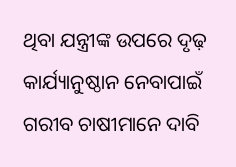ଥିବା ଯନ୍ତ୍ରୀଙ୍କ ଉପରେ ଦୃଢ଼ କାର୍ଯ୍ୟାନୁଷ୍ଠାନ ନେବାପାଇଁ ଗରୀବ ଚାଷୀମାନେ ଦାବି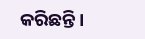କରିଛନ୍ତି।